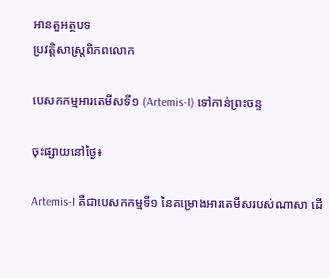អានតួអត្ថបទ
ប្រវត្តិសាស្រ្តពិភពលោក

បេសកកម្មអារតេមីសទី១ (Artemis-I) ទៅកាន់ព្រះចន្ទ

ចុះផ្សាយនៅថ្ងៃ៖

Artemis-I គឺជាបេសកកម្មទី១ នៃគម្រោងអារតេមីសរបស់ណាសា ដើ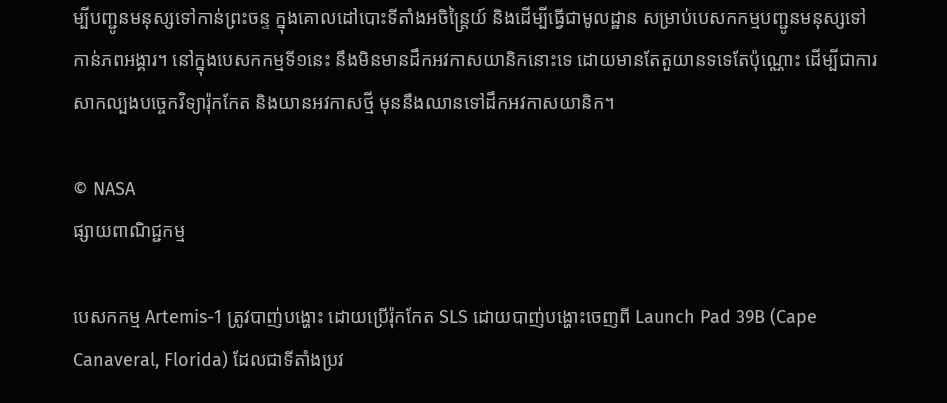ម្បីបញ្ជូនមនុស្សទៅកាន់ព្រះចន្ទ ក្នុងគោលដៅបោះទីតាំងអចិន្រ្តៃយ៍ និងដើម្បីធ្វើជាមូលដ្ឋាន សម្រាប់បេសកកម្មបញ្ជូនមនុស្សទៅកាន់ភពអង្គារ។ នៅក្នុងបេសកកម្មទី១នេះ នឹងមិនមានដឹកអវកាសយានិកនោះទេ ដោយមានតែតួយានទទេតែប៉ុណ្ណោះ ដើម្បីជាការសាកល្បងបច្ចេកវិទ្យារ៉ុកកែត និងយានអវកាសថ្មី មុននឹងឈានទៅដឹកអវកាសយានិក។

© NASA
ផ្សាយពាណិជ្ជកម្ម

បេសកកម្ម Artemis-1 ត្រូវបាញ់បង្ហោះ ដោយប្រើរ៉ុកកែត SLS ដោយបាញ់បង្ហោះចេញពី Launch Pad 39B (Cape Canaveral, Florida) ដែលជាទីតាំងប្រវ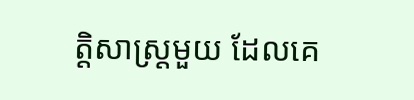ត្តិសាស្រ្តមួយ ដែលគេ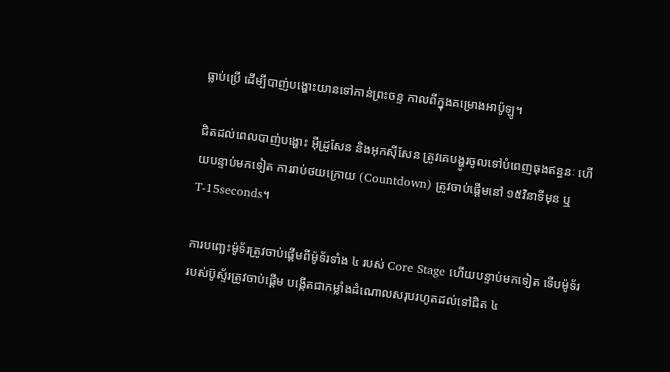ធ្លាប់ប្រើ ដើម្បីបាញ់បង្ហោះយានទៅកាន់ព្រះចន្ទ កាលពីក្នុងគម្រោងអាប៉ូឡូ។

ជិតដល់ពេលបាញ់បង្ហោះ អ៊ីដ្រូសែន និងអុកស៊ីសែន ត្រូវគេបង្ហូរចូលទៅបំពេញធុងឥន្ធនៈ ហើយបន្ទាប់មកទៀត ការរាប់ថយក្រោយ (Countdown) ត្រូវចាប់ផ្តើមនៅ ១៥វិនាទីមុន ឬ T-15seconds។

ការបញ្ឆេះម៉ូទ័រត្រូវចាប់ផ្តើមពីម៉ូទ័រទាំង ៤ របស់ Core Stage ហើយបន្ទាប់មកទៀត ទើបម៉ូទ័ររបស់ប៊ូស្ទ័រត្រូវចាប់ផ្តើម បង្កើតជាកម្លាំងដំណោលសរុបរហូតដល់ទៅជិត ៤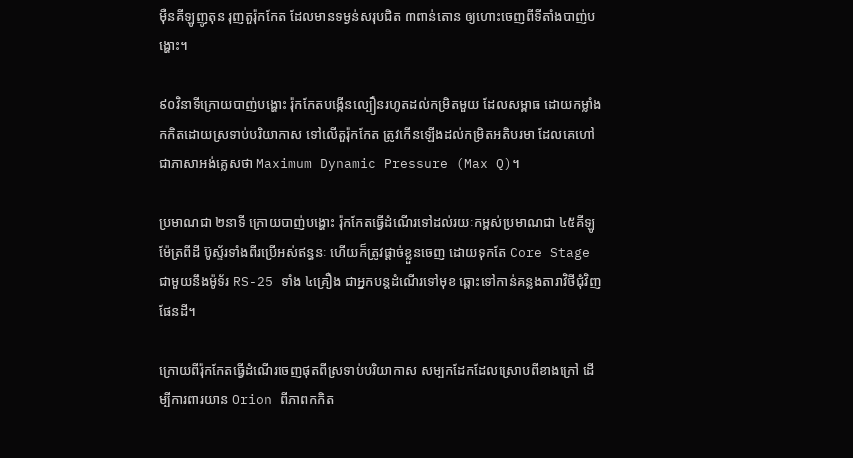ម៉ឺនគីឡូញូតុន រុញតួរ៉ុកកែត ដែលមានទម្ងន់សរុបជិត ៣ពាន់តោន ឲ្យហោះចេញពីទីតាំងបាញ់បង្ហោះ។

៩០វិនាទីក្រោយបាញ់បង្ហោះ រ៉ុកកែតបង្កើនល្បឿនរហូតដល់កម្រិតមួយ ដែលសម្ពាធ ដោយកម្លាំងកកិតដោយស្រទាប់បរិយាកាស ទៅលើតួរ៉ុកកែត ត្រូវកើនឡើងដល់កម្រិតអតិបរមា ដែលគេហៅជាភាសាអង់គ្លេសថា Maximum Dynamic Pressure (Max Q)។

ប្រមាណជា ២នាទី ក្រោយបាញ់បង្ហោះ រ៉ុកកែតធ្វើដំណើរទៅដល់រយៈកម្ពស់ប្រមាណជា ៤៥គីឡូម៉ែត្រពីដី ប៊ូស្ទ័រទាំងពីរប្រើអស់ឥន្ធនៈ ហើយក៏ត្រូវផ្តាច់ខ្លួនចេញ ដោយទុកតែ Core Stage ជាមួយនឹងម៉ូទ័រ RS-25 ទាំង ៤គ្រឿង ជាអ្នកបន្តដំណើរទៅមុខ ឆ្ពោះទៅកាន់គន្លងតារាវិថីជុំវិញផែនដី។

ក្រោយពីរ៉ុកកែតធ្វើដំណើរចេញផុតពីស្រទាប់បរិយាកាស សម្បកដែកដែលស្រោបពីខាងក្រៅ ដើម្បីការពារយាន Orion ពីភាពកកិត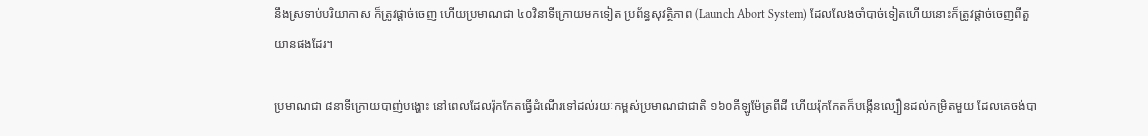នឹងស្រទាប់បរិយាកាស ក៏ត្រូវផ្តាច់ចេញ ហើយប្រមាណជា ៤០វិនាទីក្រោយមកទៀត ប្រព័ន្ធសុវត្ថិភាព (Launch Abort System) ដែលលែងចាំបាច់ទៀតហើយនោះក៏ត្រូវផ្តាច់ចេញពីតួយានផងដែរ។

ប្រមាណជា ៨នាទីក្រោយបាញ់បង្ហោះ នៅពេលដែលរ៉ុកកែតធ្វើដំណើរទៅដល់រយៈកម្ពស់ប្រមាណជាជាតិ ១៦០គីឡូម៉ែត្រពីដី ហើយរ៉ុកកែតក៏បង្កើនល្បឿនដល់កម្រិតមួយ ដែលគេចង់បា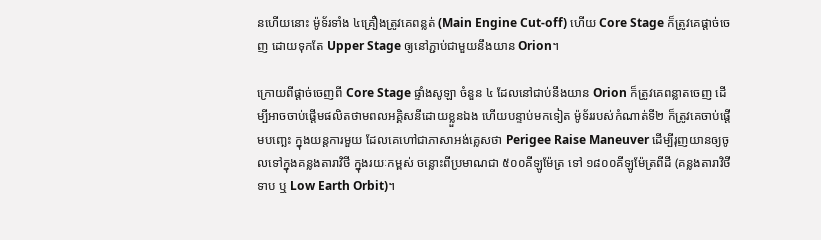នហើយនោះ ម៉ូទ័រទាំង ៤គ្រឿងត្រូវគេពន្លត់ (Main Engine Cut-off) ហើយ Core Stage ក៏ត្រូវគេផ្តាច់ចេញ ដោយទុកតែ Upper Stage ឲ្យនៅភ្ជាប់ជាមួយនឹងយាន Orion។

ក្រោយពីផ្តាច់ចេញពី Core Stage ផ្ទាំងសូឡា ចំនួន ៤ ដែលនៅជាប់នឹងយាន Orion ក៏ត្រូវគេពន្លាតចេញ ដើម្បីអាចចាប់ផ្តើមផលិតថាមពលអគ្គិសនីដោយខ្លួនឯង ហើយបន្ទាប់មកទៀត ម៉ូទ័ររបស់កំណាត់ទី២ ក៏ត្រូវគេចាប់ផ្តើមបញ្ឆេះ ក្នុងយន្តការមួយ ដែលគេហៅជាភាសាអង់គ្លេសថា Perigee Raise Maneuver ដើម្បីរុញយានឲ្យចូលទៅក្នុងគន្លងតារាវិថី ក្នុងរយៈកម្ពស់ ចន្លោះពីប្រមាណជា ៥០០គីឡូម៉ែត្រ ទៅ ១៨០០គីឡូម៉ែត្រពីដី (គន្លងតារាវិថីទាប ឬ Low Earth Orbit)។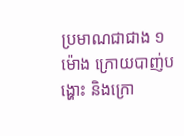ប្រមាណជាជាង ១ម៉ោង ក្រោយបាញ់បង្ហោះ និងក្រោ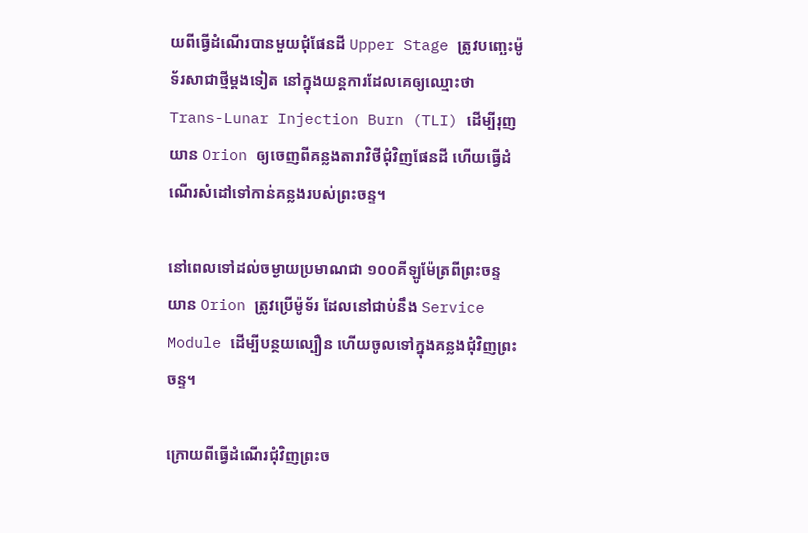យពីធ្វើដំណើរបានមួយជុំផែនដី Upper Stage ត្រូវបញ្ឆេះម៉ូទ័រសាជាថ្មីម្តងទៀត នៅក្នុងយន្តការដែលគេឲ្យឈ្មោះថា Trans-Lunar Injection Burn (TLI) ដើម្បីរុញយាន Orion ឲ្យចេញពីគន្លងតារាវិថីជុំវិញផែនដី ហើយធ្វើដំណើរសំដៅទៅកាន់គន្លងរបស់ព្រះចន្ទ។

នៅពេលទៅដល់ចម្ងាយប្រមាណជា ១០០គីឡូម៉ែត្រពីព្រះចន្ទ យាន Orion ត្រូវប្រើម៉ូទ័រ ដែលនៅជាប់នឹង Service Module ដើម្បីបន្ថយល្បឿន ហើយចូលទៅក្នុងគន្លងជុំវិញព្រះចន្ទ។

ក្រោយពីធ្វើដំណើរជុំវិញព្រះច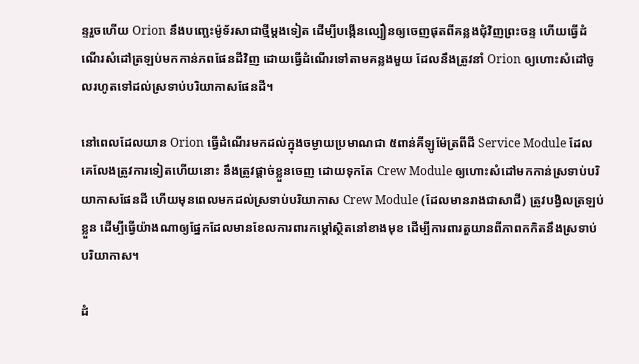ន្ទរួចហើយ Orion នឹងបញ្ឆេះម៉ូទ័រសាជាថ្មីម្តងទៀត ដើម្បីបង្កើនល្បឿនឲ្យចេញផុតពីគន្លងជុំវិញព្រះចន្ទ ហើយធ្វើដំណើរសំដៅត្រឡប់មកកាន់ភពផែនដីវិញ ដោយធ្វើដំណើរទៅតាមគន្លងមួយ ដែលនឹងត្រូវនាំ Orion ឲ្យហោះសំដៅចូលរហូតទៅដល់ស្រទាប់បរិយាកាសផែនដី។

នៅពេលដែលយាន Orion ធ្វើដំណើរមកដល់ក្នុងចម្ងាយប្រមាណជា ៥ពាន់គីឡូម៉ែត្រពីដី Service Module ដែលគេលែងត្រូវការទៀតហើយនោះ នឹងត្រូវផ្តាច់ខ្លួនចេញ ដោយទុកតែ Crew Module ឲ្យហោះសំដៅមកកាន់ស្រទាប់បរិយាកាសផែនដី ហើយមុនពេលមកដល់ស្រទាប់បរិយាកាស Crew Module (ដែលមានរាងជាសាជី) ត្រូវបង្វិលត្រឡប់ខ្លួន ដើម្បីធ្វើយ៉ាងណាឲ្យផ្នែកដែលមានខែលការពារកម្តៅស្ថិតនៅខាងមុខ ដើម្បីការពារតួយានពីភាពកកិតនឹងស្រទាប់បរិយាកាស។

ដំ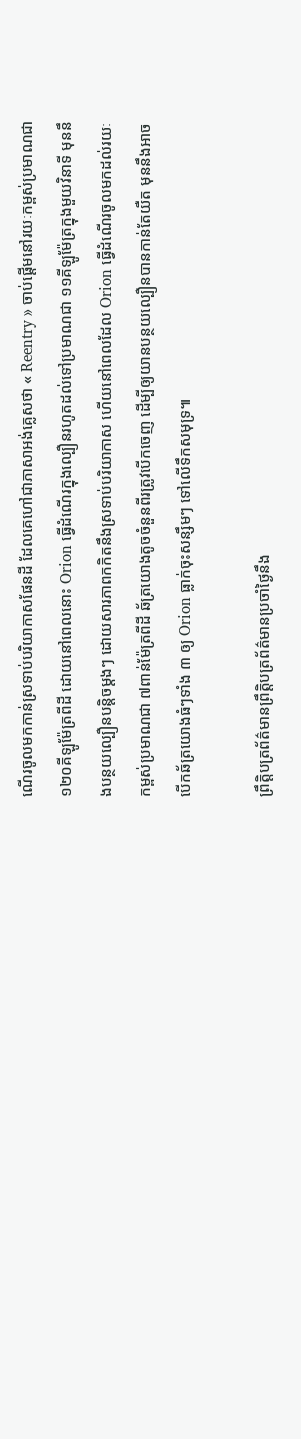ណើរចូលមកកាន់ស្រទាប់បរិយាកាសផែនដី ដែលគេហៅជាភាសាអង់គ្លេសថា « Reentry » ចាប់ផ្តើមនៅរយៈកម្ពស់ប្រមាណជា ១២០គីឡូម៉ែត្រពីដី ដោយនៅពេលនោះ Orion ធ្វើដំណើរក្នុងល្បឿនរហូតដល់ទៅប្រមាណជា ១១គីឡូម៉ែត្រក្នុងមួយវិនាទី មុននឹងបន្ថយល្បឿនបន្តិចម្តងៗ ដោយសារភាពកកិតនឹងស្រទាប់បរិយាកាស ហើយនៅពេលដែល Orion ធ្វើដំណើរចូលមកដល់រយៈកម្ពស់ប្រមាណជា ៧ពាន់ម៉ែត្រពីដី ឆ័ត្រយោងតូចចំនួនពីរត្រូវបើកចេញ ដើម្បីឲ្យយានបន្ថយល្បឿនបានកាន់តែយឺត មុននឹងអាចបើកឆ័ត្រយោងធំៗទាំង ៣ ឲ្យ Orion ធ្លាក់ចុះសន្សឹមៗ ទៅលើទឹកសមុទ្រ៕

ព្រឹត្តិបត្រព័ត៌មានព្រឹត្តិបត្រព័ត៌មានប្រចាំថ្ងៃនឹង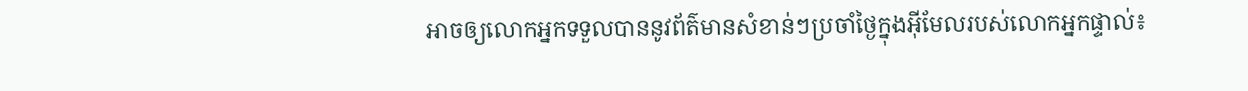អាចឲ្យលោកអ្នកទទួលបាននូវព័ត៌មានសំខាន់ៗប្រចាំថ្ងៃក្នុងអ៊ីមែលរបស់លោកអ្នកផ្ទាល់៖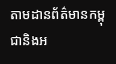តាមដានព័ត៌មានកម្ពុជានិងអ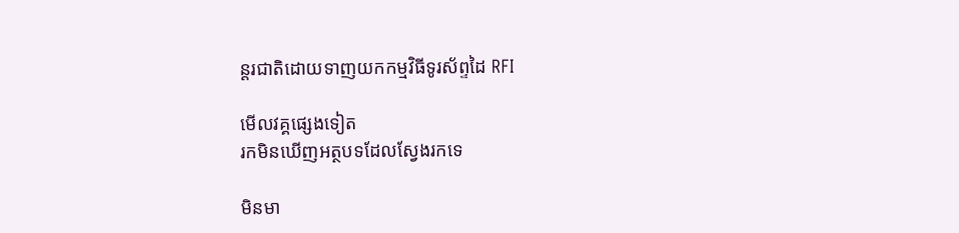ន្តរជាតិដោយទាញយកកម្មវិធីទូរស័ព្ទដៃ RFI

មើលវគ្គផ្សេងទៀត
រកមិនឃើញអត្ថបទដែលស្វែងរកទេ

មិនមា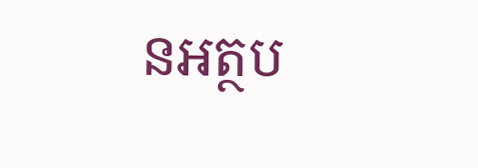នអត្ថប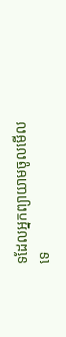ទដែលអ្នកព្យាយាមចូលមើលទេ